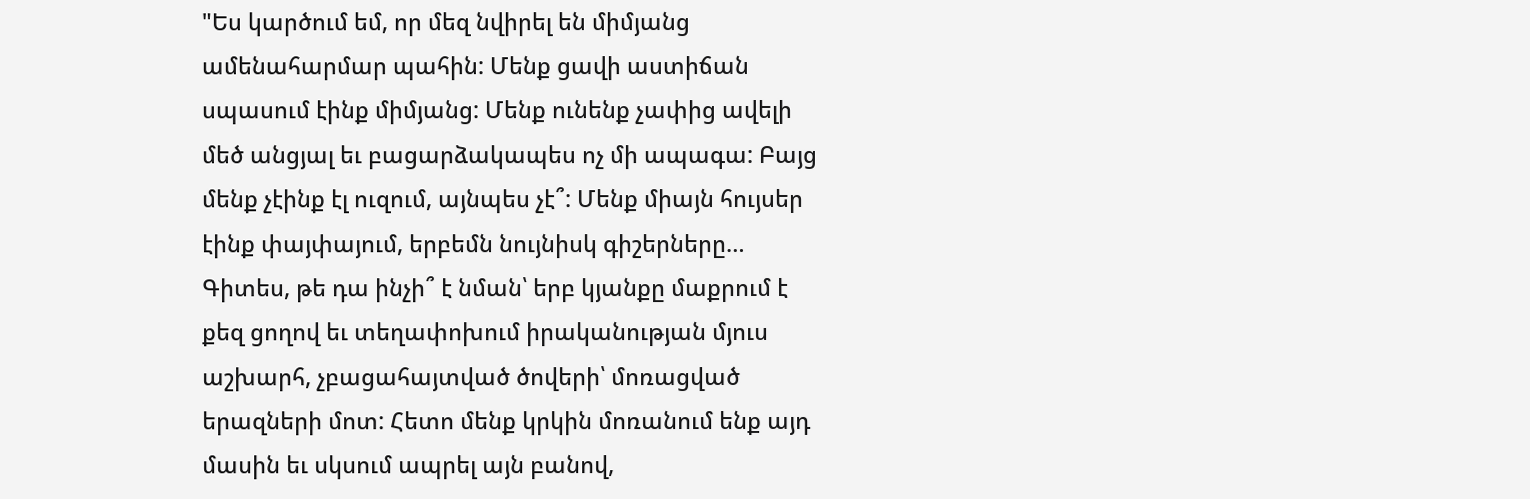"Ես կարծում եմ, որ մեզ նվիրել են միմյանց ամենահարմար պահին: Մենք ցավի աստիճան սպասում էինք միմյանց: Մենք ունենք չափից ավելի մեծ անցյալ եւ բացարձակապես ոչ մի ապագա: Բայց մենք չէինք էլ ուզում, այնպես չէ՞: Մենք միայն հույսեր էինք փայփայում, երբեմն նույնիսկ գիշերները… Գիտես, թե դա ինչի՞ է նման՝ երբ կյանքը մաքրում է քեզ ցողով եւ տեղափոխում իրականության մյուս աշխարհ, չբացահայտված ծովերի՝ մոռացված երազների մոտ: Հետո մենք կրկին մոռանում ենք այդ մասին եւ սկսում ապրել այն բանով,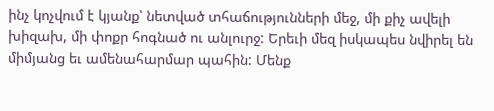ինչ կոչվում է կյանք՝ նետված տհաճությունների մեջ, մի քիչ ավելի խիզախ, մի փոքր հոգնած ու անլուրջ: Երեւի մեզ իսկապես նվիրել են միմյանց եւ ամենահարմար պահին: Մենք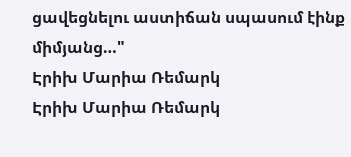ցավեցնելու աստիճան սպասում էինք միմյանց…"
Էրիխ Մարիա Ռեմարկ
Էրիխ Մարիա Ռեմարկ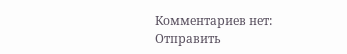Комментариев нет:
Отправить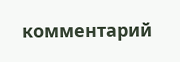комментарий